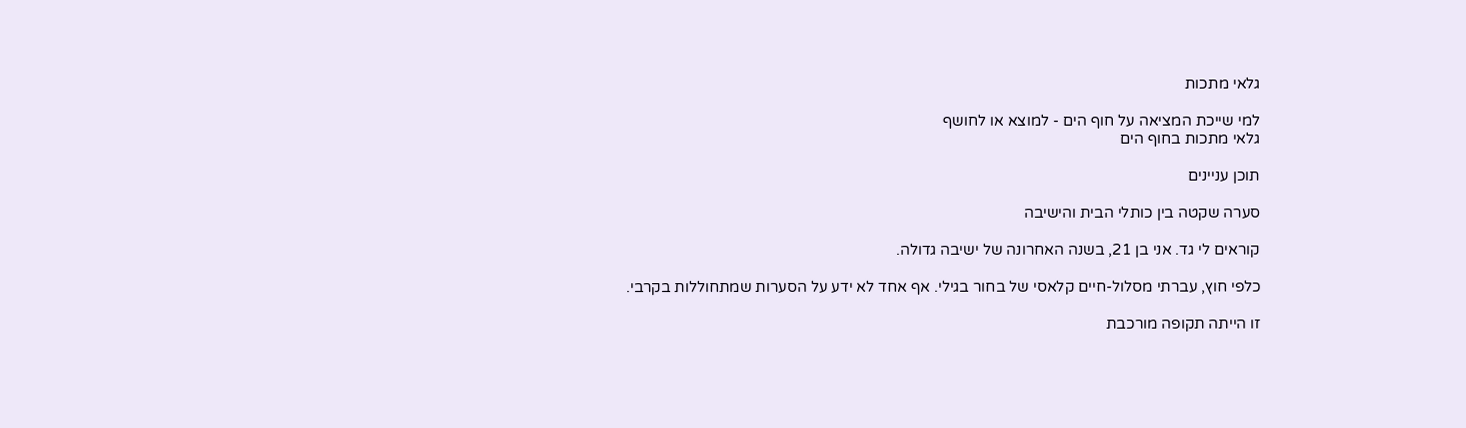גלאי מתכות

למי שייכת המציאה על חוף הים - למוצא או לחושף
גלאי מתכות בחוף הים

תוכן עניינים

סערה שקטה בין כותלי הבית והישיבה

קוראים לי גד. אני בן 21, בשנה האחרונה של ישיבה גדולה.

כלפי חוץ, עברתי מסלול-חיים קלאסי של בחור בגילי. אף אחד לא ידע על הסערות שמתחוללות בקרבי.

זו הייתה תקופה מורכבת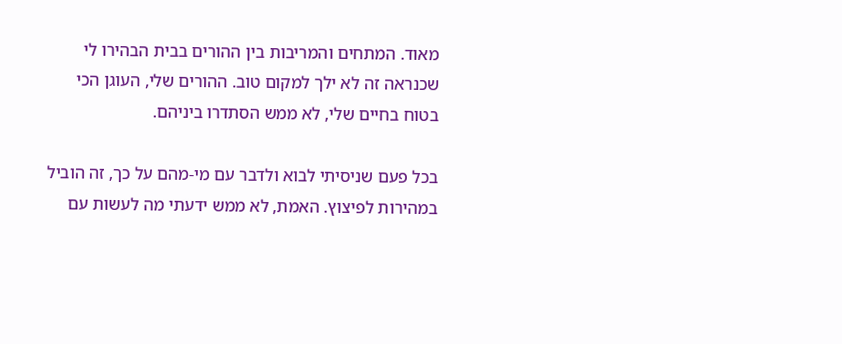מאוד. המתחים והמריבות בין ההורים בבית הבהירו לי שכנראה זה לא ילך למקום טוב. ההורים שלי, העוגן הכי בטוח בחיים שלי, לא ממש הסתדרו ביניהם.

בכל פעם שניסיתי לבוא ולדבר עם מי-מהם על כך, זה הוביל במהירות לפיצוץ. האמת, לא ממש ידעתי מה לעשות עם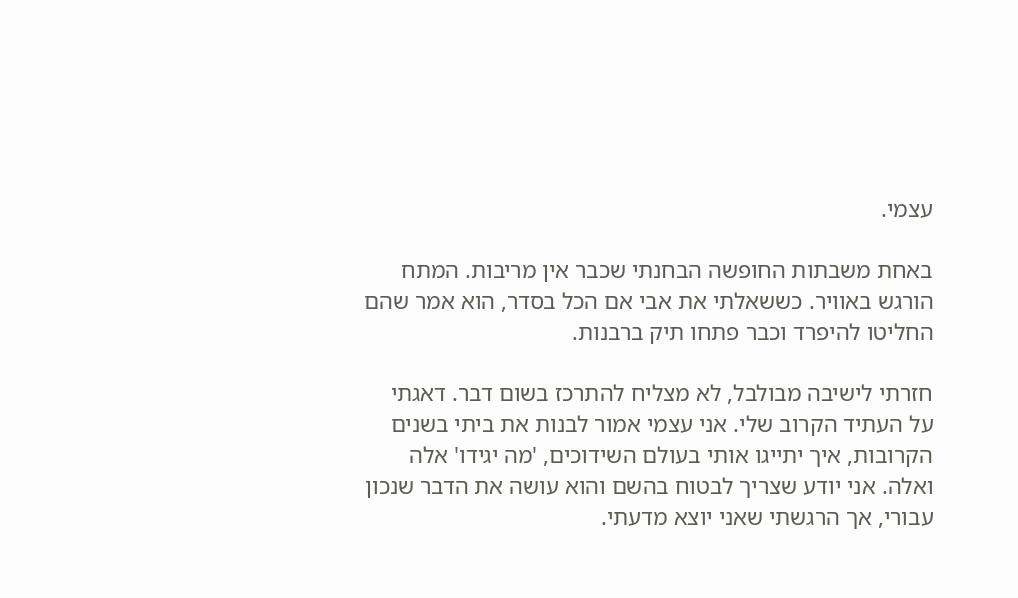עצמי.

באחת משבתות החופשה הבחנתי שכבר אין מריבות. המתח הורגש באוויר. כששאלתי את אבי אם הכל בסדר, הוא אמר שהם החליטו להיפרד וכבר פתחו תיק ברבנות.

חזרתי לישיבה מבולבל, לא מצליח להתרכז בשום דבר. דאגתי על העתיד הקרוב שלי. אני עצמי אמור לבנות את ביתי בשנים הקרובות, איך יתייגו אותי בעולם השידוכים, 'מה יגידו' אלה ואלה. אני יודע שצריך לבטוח בהשם והוא עושה את הדבר שנכון עבורי, אך הרגשתי שאני יוצא מדעתי.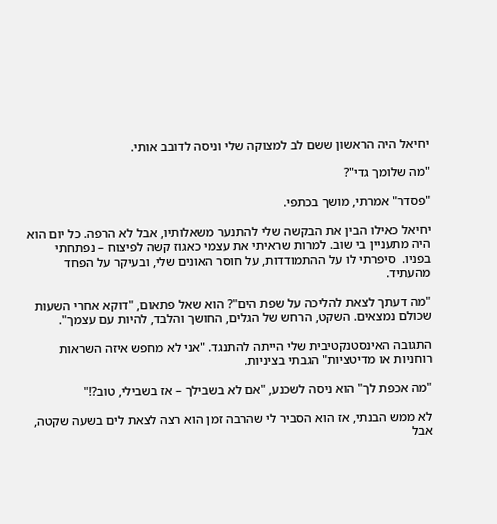יחיאל היה הראשון ששם לב למצוקה שלי וניסה לדובב אותי.

"מה שלומך גדי"?

"פסדר" אמרתי, מושך בכתפי.

יחיאל כאילו הבין את הבקשה שלי להתנער משאלותיו, אבל לא הרפה. כל יום הוא היה מתעניין בי שוב. למרות שראיתי את עצמי כאגוז קשה לפיצוח – נפתחתי בפניו.  סיפרתי לו על ההתמודדות, על חוסר האונים שלי, ובעיקר על הפחד מהעתיד.

"מה דעתך לצאת להליכה על שפת הים"? הוא שאל פתאום, "דוקא אחרי השעות שכולם נמצאים. השקט, הרחש של הגלים, החושך והלבד, להיות עם עצמך".

התגובה האינסטנקטיבית שלי הייתה להתנגד. "אני לא מחפש איזה השראות רוחניות או מדיטציות" הגבתי בציניות.

"מה אכפת לך" הוא ניסה לשכנע, "אם לא בשבילך – אז בשבילי, טוב?!"

לא ממש הבנתי, אז הוא הסביר לי שהרבה זמן הוא רצה לצאת לים בשעה שקטה, אבל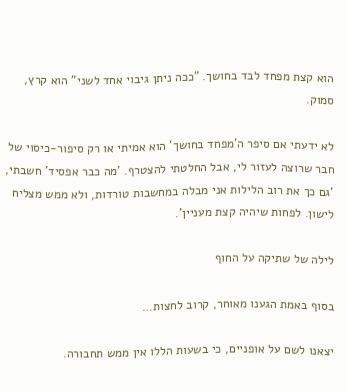הוא קצת מפחד לבד בחושך. "ככה ניתן גיבוי אחד לשני" הוא קרץ, סמוק.

לא ידעתי אם סיפר ה'מפחד בחושך' הוא אמיתי או רק סיפור-כיסוי של חבר שרוצה לעזור לי, אבל החלטתי להצטרף. 'מה כבר אפסיד' חשבתי, 'גם כך את רוב הלילות אני מבלה במחשבות טורדות, ולא ממש מצליח לישון. לפחות שיהיה קצת מעניין'.

לילה של שתיקה על החוף

בסוף באמת הגענו מאוחר, קרוב לחצות…

יצאנו לשם על אופניים, כי בשעות הללו אין ממש תחבורה.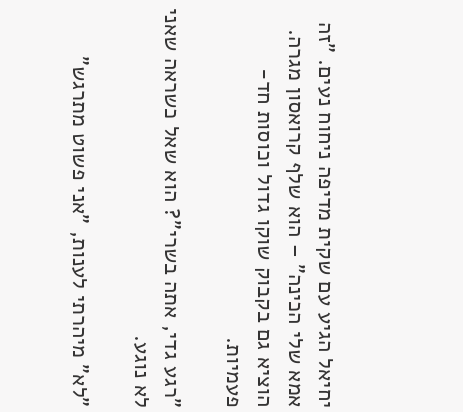יחיאל הגיע עם שקית מדיפה ניחוח נעים. "זה אמא שלי הכינה" – הוא שלף קרואסון מגרה. הוציא גם בקבוק שוקו גדול וכוסות חד-פעמיות.

"רגע גדי, אתה בשרי"? הוא שאל כשראה שאני לא נוגע.

"לא" מיהרתי לענות, "אני פשוט מתרגש"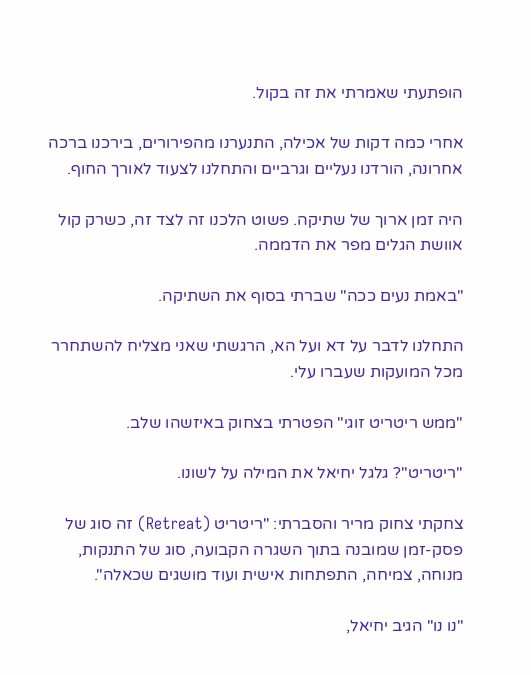הופתעתי שאמרתי את זה בקול.

אחרי כמה דקות של אכילה, התנערנו מהפירורים, בירכנו ברכה אחרונה, הורדנו נעליים וגרביים והתחלנו לצעוד לאורך החוף.

היה זמן ארוך של שתיקה. פשוט הלכנו זה לצד זה, כשרק קול אוושת הגלים מפר את הדממה.

"באמת נעים ככה" שברתי בסוף את השתיקה.

התחלנו לדבר על דא ועל הא, הרגשתי שאני מצליח להשתחרר מכל המועקות שעברו עלי.

"ממש ריטריט זוגי" הפטרתי בצחוק באיזשהו שלב.

"ריטריט"? גלגל יחיאל את המילה על לשונו.

צחקתי צחוק מריר והסברתי: "ריטריט (Retreat) זה סוג של פסק-זמן שמובנה בתוך השגרה הקבועה, סוג של התנקות, מנוחה, צמיחה, התפתחות אישית ועוד מושגים שכאלה".

"נו נו" הגיב יחיאל,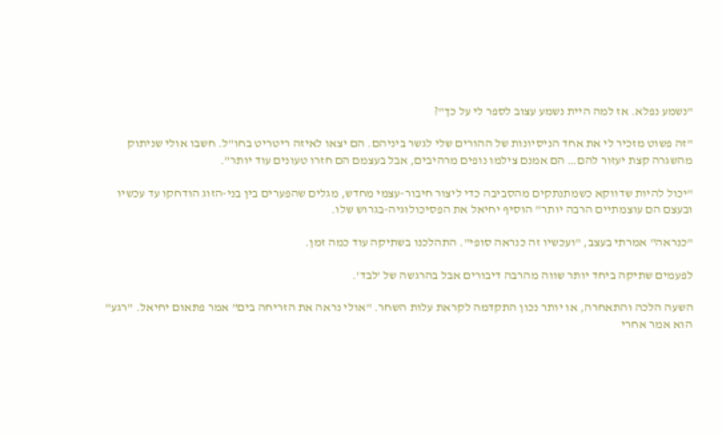"נשמע נפלא. אז למה היית נשמע עצוב לספר לי על כך"?

"זה פשוט מזכיר לי את אחד הניסיונות של ההורים שלי לגשר ביניהם. הם יצאו לאיזה ריטריט בחו"ל. חשבו אולי שניתוק מהשגרה קצת יעזור להם… הם אמנם צילמו נופים מרהיבים, אבל בעצמם הם חזרו טעונים עוד יותר".

"יכול להיות שדווקא כשמתנתקים מהסביבה כדי ליצור חיבור-עצמי מחדש, מגלים שהפערים בין בני-הזוג הודחקו עד עכשיו ובעצם הם עוצמתיים הרבה יותר" הוסיף יחיאל את הפסיכולוגיה-בגרוש שלו.

"כנראה" אמרתי בעצב, "ועכשיו זה כנראה סופי". התהלכנו בשתיקה עוד כמה זמן.

לפעמים שתיקה ביחד יותר שווה מהרבה דיבורים אבל בהרגשה של 'לבד'.

השעה הלכה והתאחרה, או יותר נכון התקדמה לקראת עלות השחר. "אולי נראה את הזריחה בים" אמר פתאום יחיאל. "רגע" הוא אמר אחרי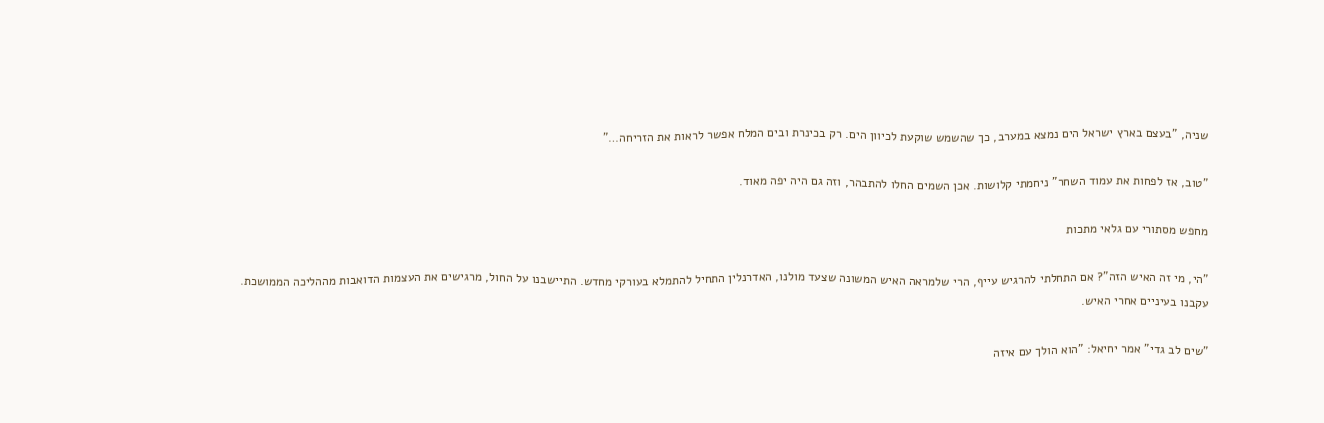שניה, "בעצם בארץ ישראל הים נמצא במערב, כך שהשמש שוקעת לכיוון הים. רק בכינרת ובים המלח אפשר לראות את הזריחה…"

"טוב, אז לפחות את עמוד השחר" ניחמתי קלושות. אכן השמים החלו להתבהר, וזה גם היה יפה מאוד.

מחפש מסתורי עם גלאי מתכות

"הי, מי זה האיש הזה"? אם התחלתי להרגיש עייף, הרי שלמראה האיש המשונה שצעד מולנו, האדרנלין התחיל להתמלא בעורקי מחדש. התיישבנו על החול, מרגישים את העצמות הדואבות מההליכה הממושכת. עקבנו בעיניים אחרי האיש.

"שים לב גדי" אמר יחיאל: "הוא הולך עם איזה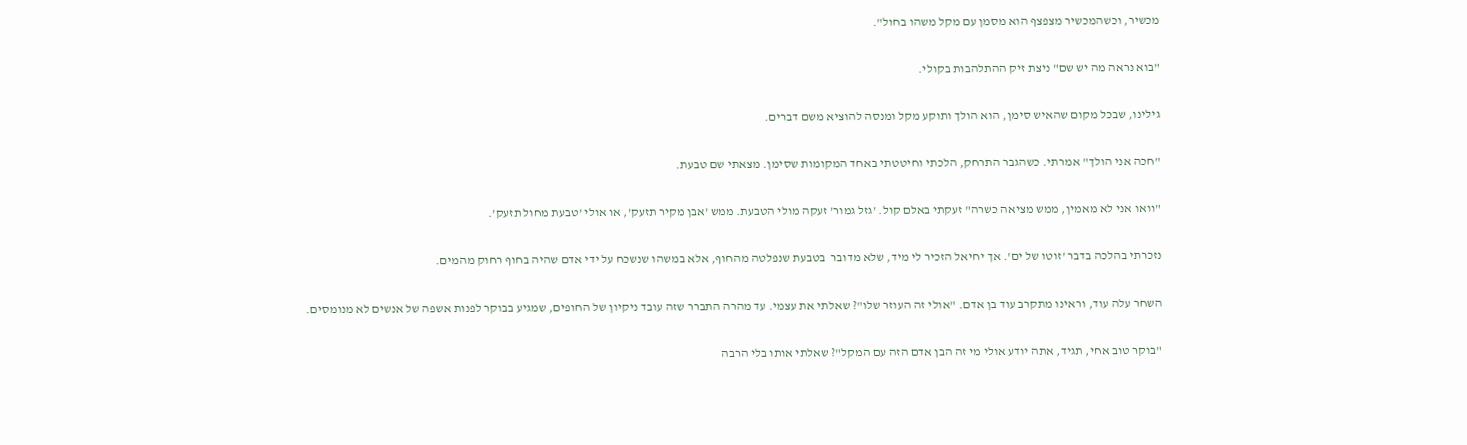מכשיר, וכשהמכשיר מצפצף הוא מסמן עם מקל משהו בחול".

"בוא נראה מה יש שם" ניצת זיק ההתלהבות בקולי.

גילינו, שבכל מקום שהאיש סימן, הוא הולך ותוקע מקל ומנסה להוציא משם דברים.

"חכה אני הולך" אמרתי. כשהגבר התרחק, הלכתי וחיטטתי באחד המקומות שסימן. מצאתי שם טבעת.

"וואו אני לא מאמין, ממש מציאה כשרה" זעקתי באלם קול. 'גזל גמור' זעקה מולי הטבעת. ממש 'אבן מקיר תזעק', או אולי 'טבעת מחול תזעק'.

נזכרתי בהלכה בדבר 'זוטו של ים'. אך יחיאל הזכיר לי מיד, שלא מדובר  בטבעת שנפלטה מהחוף, אלא במשהו שנשכח על ידי אדם שהיה בחוף רחוק מהמים.

השחר עלה עוד, וראינו מתקרב עוד בן אדם. "אולי זה העוזר שלו"? שאלתי את עצמי. עד מהרה התברר שזה עובד ניקיון של החופים, שמגיע בבוקר לפנות אשפה של אנשים לא מנומסים.

"בוקר טוב אחי, תגיד, אתה יודע אולי מי זה הבן אדם הזה עם המקל"? שאלתי אותו בלי הרבה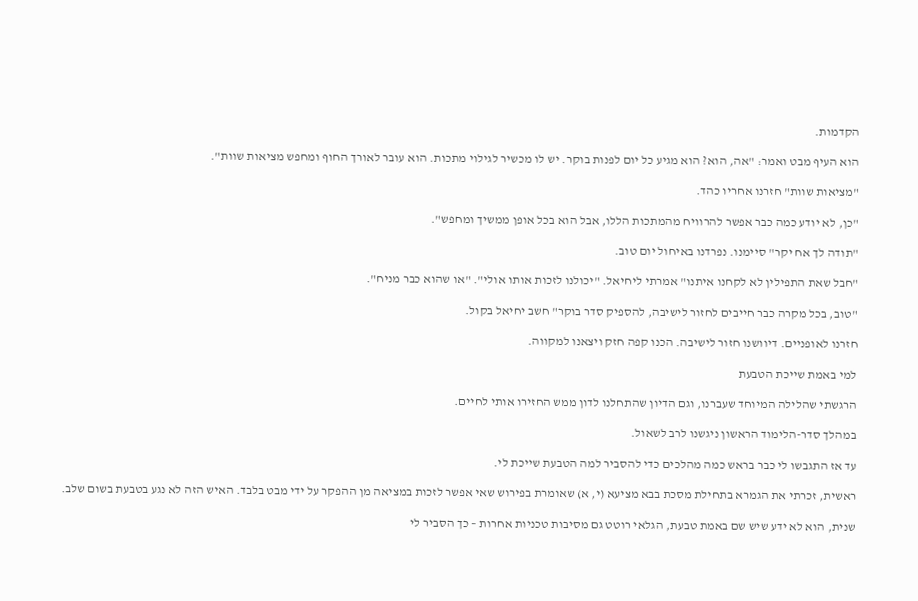הקדמות.

הוא העיף מבט ואמר: "אה, הוא? הוא מגיע כל יום לפנות בוקר. יש לו מכשיר לגילוי מתכות. הוא עובר לאורך החוף ומחפש מציאות שוות".

"מציאות שוות" חזרנו אחריו כהד.

"כן, לא יודע כמה כבר אפשר להרוויח מהמתכות הללו, אבל הוא בכל אופן ממשיך ומחפש".

"תודה לך אח יקר" סיימנו. נפרדנו באיחול יום טוב.

"חבל שאת התפילין לא לקחנו איתנו" אמרתי ליחיאל. "יכולנו לזכות אותו אולי". "או שהוא כבר מניח".

"טוב, בכל מקרה כבר חייבים לחזור לישיבה, להספיק סדר בוקר" חשב יחיאל בקול.

חזרנו לאופניים. דיוושנו חזור לישיבה. הכנו קפה חזק ויצאנו למקווה.

למי באמת שייכת הטבעת

הרגשתי שהלילה המיוחד שעברנו, וגם הדיון שהתחלנו לדון ממש החזירו אותי לחיים.

במהלך סדר-הלימוד הראשון ניגשנו לרב לשאול.

עד אז התגבשו לי כבר בראש כמה מהלכים כדי להסביר למה הטבעת שייכת לי.

ראשית, זכרתי את הגמרא בתחילת מסכת בבא מציעא (י, א) שאומרת בפירוש שאי אפשר לזכות במציאה מן ההפקר על ידי מבט בלבד. האיש הזה לא נגע בטבעת בשום שלב.

שנית, הוא לא ידע שיש שם באמת טבעת, הגלאי רוטט גם מסיבות טכניות אחרות – כך הסביר לי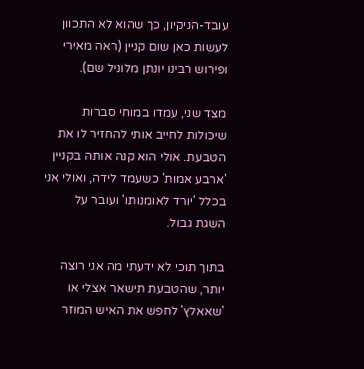עובד-הניקיון, כך שהוא לא התכוון לעשות כאן שום קניין (ראה מאירי ופירוש רבינו יונתן מלוניל שם).

מצד שני, עמדו במוחי סברות שיכולות לחייב אותי להחזיר לו את הטבעת. אולי הוא קנה אותה בקניין 'ארבע אמות' כשעמד לידה, ואולי אני בכלל 'יורד לאומנותו' ועובר על השגת גבול.

בתוך תוכי לא ידעתי מה אני רוצה יותר, שהטבעת תישאר אצלי או 'שאאלץ' לחפש את האיש המוזר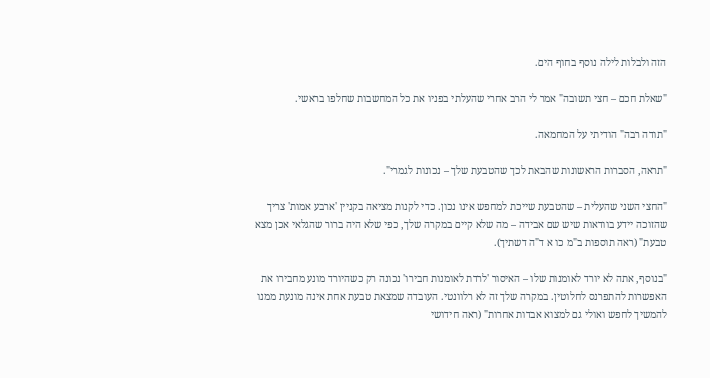הזה ולבלות לילה נוסף בחוף הים.

"שאלת חכם – חצי תשובה" אמר לי הרב אחרי שהעלתי בפניו את כל המחשבות שחלפו בראשי.

"תודה רבה" הודיתי על המחמאה.

"תראה, הסברות הראשונות שהבאת לכך שהטבעת שלך – נכונות לגמרי".

"החצי השני שהעלית – שהטבעת שייכת למחפש אינו נכון. כדי לקנות מציאה בקניין 'ארבע אמות' צריך שהזוכה יידע בוודאות שיש שם אבידה – מה שלא קיים במקרה שלך, כפי שלא היה ברור שהגלאי אכן מצא טבעת" (ראה תוספות ב"מ כו א ד"ה דשתיך).

"בנוסף, אתה לא יורד לאומנות שלו – האיסור 'לרדת לאומנות חבירו' נכונה רק כשהיורד מונע מחבירו את האפשרות להתפרנס לחלוטין. במקרה שלך זה לא רלוונטי. העובדה שמצאת טבעת אחת אינה מונעת ממנו להמשיך לחפש ואולי גם למצוא אבדות אחרות" (ראה חידושי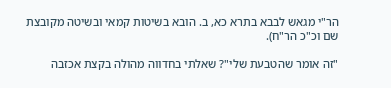הר"י מגאש לבבא בתרא כא, ב. הובא בשיטות קמאי ובשיטה מקובצת שם וכ"כ הר"ח).

"זה אומר שהטבעת שלי"? שאלתי בחדווה מהולה בקצת אכזבה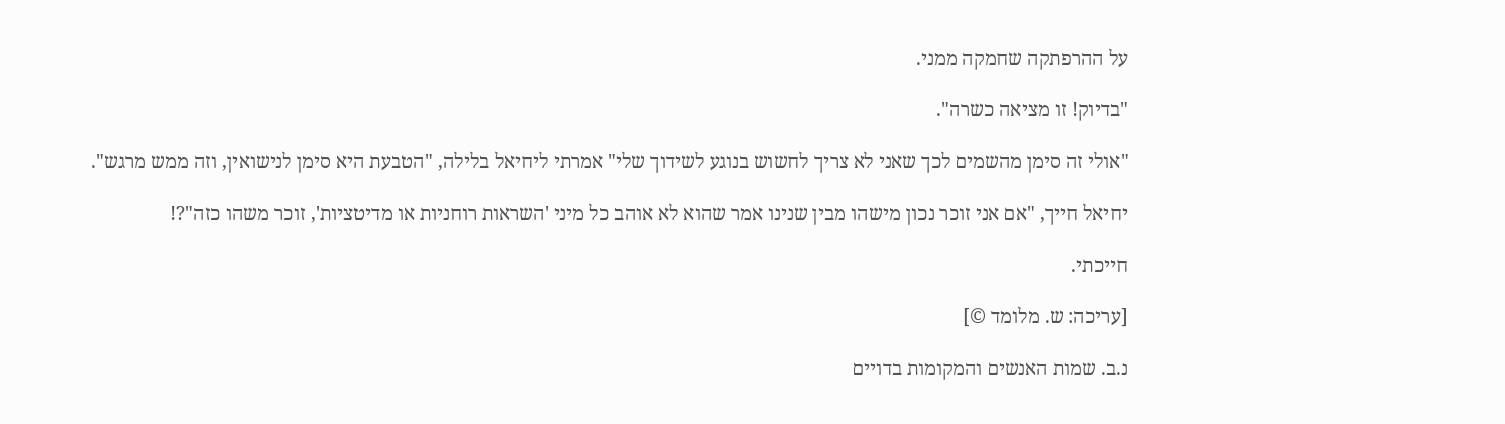על ההרפתקה שחמקה ממני.

"בדיוק! זו מציאה כשרה".

"אולי זה סימן מהשמים לכך שאני לא צריך לחשוש בנוגע לשידוך שלי" אמרתי ליחיאל בלילה, "הטבעת היא סימן לנישואין, וזה ממש מרגש".

יחיאל חייך, "אם אני זוכר נכון מישהו מבין שנינו אמר שהוא לא אוהב כל מיני 'השראות רוחניות או מדיטציות', זוכר משהו כזה"?!

חייכתי.

[עריכה: ש. מלומד ©]

נ.ב. שמות האנשים והמקומות בדויים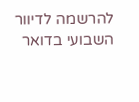להרשמה לדיוור השבועי בדואר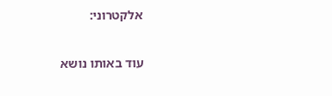אלקטרוני:

עוד באותו נושא